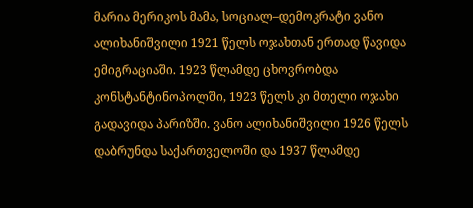მარია მერიკოს მამა, სოციალ–დემოკრატი ვანო
ალიხანიშვილი 1921 წელს ოჯახთან ერთად წავიდა ემიგრაციაში. 1923 წლამდე ცხოვრობდა
კონსტანტინოპოლში, 1923 წელს კი მთელი ოჯახი გადავიდა პარიზში. ვანო ალიხანიშვილი 1926 წელს დაბრუნდა საქართველოში და 1937 წლამდე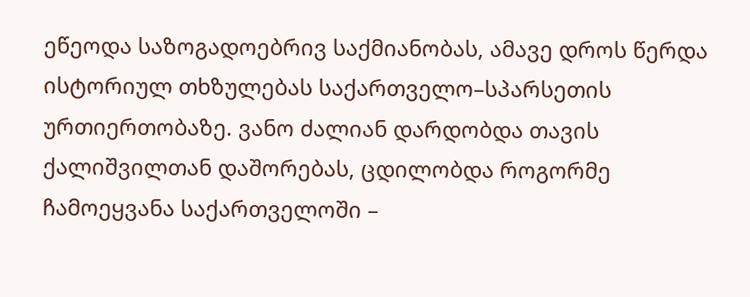ეწეოდა საზოგადოებრივ საქმიანობას, ამავე დროს წერდა ისტორიულ თხზულებას საქართველო–სპარსეთის
ურთიერთობაზე. ვანო ძალიან დარდობდა თავის ქალიშვილთან დაშორებას, ცდილობდა როგორმე
ჩამოეყვანა საქართველოში –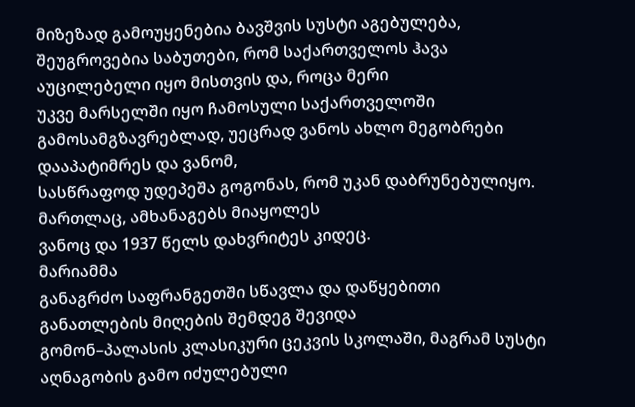მიზეზად გამოუყენებია ბავშვის სუსტი აგებულება,
შეუგროვებია საბუთები, რომ საქართველოს ჰავა აუცილებელი იყო მისთვის და, როცა მერი
უკვე მარსელში იყო ჩამოსული საქართველოში გამოსამგზავრებლად, უეცრად ვანოს ახლო მეგობრები დააპატიმრეს და ვანომ,
სასწრაფოდ უდეპეშა გოგონას, რომ უკან დაბრუნებულიყო. მართლაც, ამხანაგებს მიაყოლეს
ვანოც და 1937 წელს დახვრიტეს კიდეც.
მარიამმა
განაგრძო საფრანგეთში სწავლა და დაწყებითი განათლების მიღების შემდეგ შევიდა
გომონ–პალასის კლასიკური ცეკვის სკოლაში, მაგრამ სუსტი აღნაგობის გამო იძულებული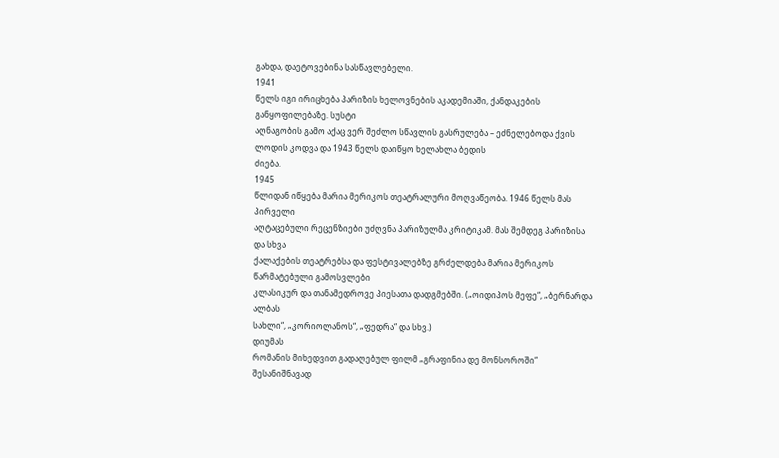გახდა, დაეტოვებინა სასწავლებელი.
1941
წელს იგი ირიცხება პარიზის ხელოვნების აკადემიაში, ქანდაკების განყოფილებაზე. სუსტი
აღნაგობის გამო აქაც ვერ შეძლო სწავლის გასრულება – ეძნელებოდა ქვის ლოდის კოდვა და 1943 წელს დაიწყო ხელახლა ბედის
ძიება.
1945
წლიდან იწყება მარია მერიკოს თეატრალური მოღვაწეობა. 1946 წელს მას პირველი
აღტაცებული რეცენზიები უძღვნა პარიზულმა კრიტიკამ. მას შემდეგ პარიზისა და სხვა
ქალაქების თეატრებსა და ფესტივალებზე გრძელდება მარია მერიკოს წარმატებული გამოსვლები
კლასიკურ და თანამედროვე პიესათა დადგმებში. („ოიდიპოს მეფე“, „ბერნარდა ალბას
სახლი“, „კორიოლანოს“, „ფედრა“ და სხვ.)
დიუმას
რომანის მიხედვით გადაღებულ ფილმ „გრაფინია დე მონსოროში“ შესანიშნავად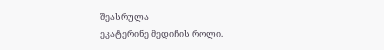შეასრულა
ეკატერინე მედიჩის როლი.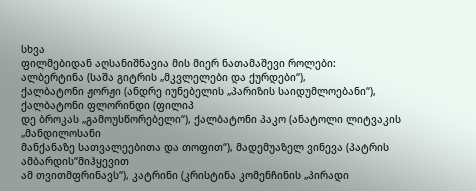სხვა
ფილმებიდან აღსანიშნავია მის მიერ ნათამაშევი როლები:
ალბერტინა (საშა გიტრის „მკვლელები და ქურდები“),
ქალბატონი ჟორჟი (ანდრე იუნებელის „პარიზის საიდუმლოებანი“), ქალბატონი ფლორინდი (ფილიპ
დე ბროკას „გამოუსწორებელი“), ქალბატონი პაკო (ანატოლი ლიტვაკის „მანდილოსანი
მანქანაზე სათვალეებითა და თოფით“), მადემუაზელ ვინევა (პატრის ამბარდის“მიჰყევით
ამ თვითმფრინავს“), კატრინი (კრისტინა კომენჩინის „პირადი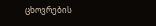ცხოვრების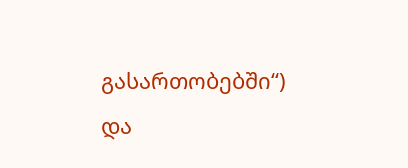გასართობებში“) და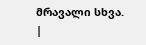მრავალი სხვა. |